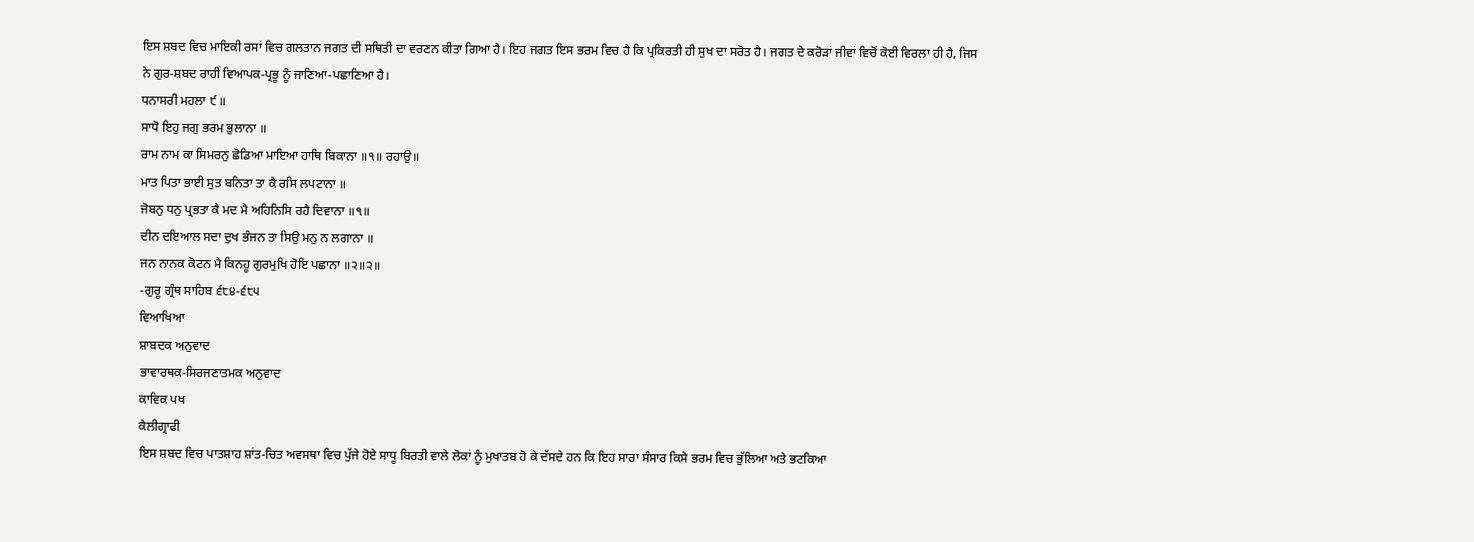ਇਸ ਸ਼ਬਦ ਵਿਚ ਮਾਇਕੀ ਰਸਾਂ ਵਿਚ ਗਲਤਾਨ ਜਗਤ ਦੀ ਸਥਿਤੀ ਦਾ ਵਰਣਨ ਕੀਤਾ ਗਿਆ ਹੈ। ਇਹ ਜਗਤ ਇਸ ਭਰਮ ਵਿਚ ਹੈ ਕਿ ਪ੍ਰਕਿਰਤੀ ਹੀ ਸੁਖ ਦਾ ਸਰੋਤ ਹੈ। ਜਗਤ ਦੇ ਕਰੋੜਾਂ ਜੀਵਾਂ ਵਿਚੋਂ ਕੋਈ ਵਿਰਲਾ ਹੀ ਹੈ, ਜਿਸ ਨੇ ਗੁਰ-ਸ਼ਬਦ ਰਾਹੀਂ ਵਿਆਪਕ-ਪ੍ਰਭੂ ਨੂੰ ਜਾਣਿਆ-ਪਛਾਣਿਆ ਹੈ।
ਧਨਾਸਰੀ ਮਹਲਾ ੯ ॥
ਸਾਧੋ ਇਹੁ ਜਗੁ ਭਰਮ ਭੁਲਾਨਾ ॥
ਰਾਮ ਨਾਮ ਕਾ ਸਿਮਰਨੁ ਛੋਡਿਆ ਮਾਇਆ ਹਾਥਿ ਬਿਕਾਨਾ ॥੧॥ ਰਹਾਉ॥
ਮਾਤ ਪਿਤਾ ਭਾਈ ਸੁਤ ਬਨਿਤਾ ਤਾ ਕੈ ਰਸਿ ਲਪਟਾਨਾ ॥
ਜੋਬਨੁ ਧਨੁ ਪ੍ਰਭਤਾ ਕੈ ਮਦ ਮੈ ਅਹਿਨਿਸਿ ਰਹੈ ਦਿਵਾਨਾ ॥੧॥
ਦੀਨ ਦਇਆਲ ਸਦਾ ਦੁਖ ਭੰਜਨ ਤਾ ਸਿਉ ਮਨੁ ਨ ਲਗਾਨਾ ॥
ਜਨ ਨਾਨਕ ਕੋਟਨ ਮੈ ਕਿਨਹੂ ਗੁਰਮੁਖਿ ਹੋਇ ਪਛਾਨਾ ॥੨॥੨॥
-ਗੁਰੂ ਗ੍ਰੰਥ ਸਾਹਿਬ ੬੮੪-੬੮੫
ਵਿਆਖਿਆ
ਸ਼ਾਬਦਕ ਅਨੁਵਾਦ
ਭਾਵਾਰਥਕ-ਸਿਰਜਣਾਤਮਕ ਅਨੁਵਾਦ
ਕਾਵਿਕ ਪਖ
ਕੈਲੀਗ੍ਰਾਫੀ
ਇਸ ਸ਼ਬਦ ਵਿਚ ਪਾਤਸ਼ਾਹ ਸ਼ਾਂਤ-ਚਿਤ ਅਵਸਥਾ ਵਿਚ ਪੁੱਜੇ ਹੋਏ ਸਾਧੂ ਬਿਰਤੀ ਵਾਲੇ ਲੋਕਾਂ ਨੂੰ ਮੁਖਾਤਬ ਹੋ ਕੇ ਦੱਸਦੇ ਹਨ ਕਿ ਇਹ ਸਾਰਾ ਸੰਸਾਰ ਕਿਸੇ ਭਰਮ ਵਿਚ ਭੁੱਲਿਆ ਅਤੇ ਭਟਕਿਆ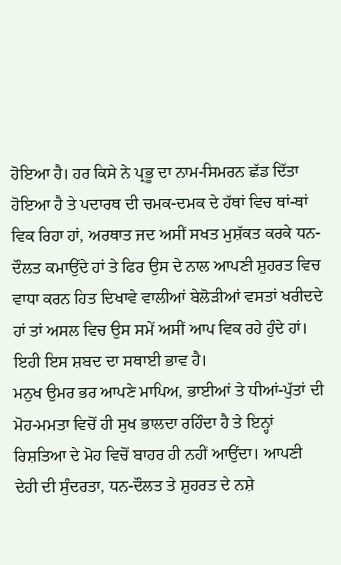ਹੋਇਆ ਹੈ। ਹਰ ਕਿਸੇ ਨੇ ਪ੍ਰਭੂ ਦਾ ਨਾਮ-ਸਿਮਰਨ ਛੱਡ ਦਿੱਤਾ ਹੋਇਆ ਹੈ ਤੇ ਪਦਾਰਥ ਦੀ ਚਮਕ-ਦਮਕ ਦੇ ਹੱਥਾਂ ਵਿਚ ਥਾਂ-ਥਾਂ ਵਿਕ ਰਿਹਾ ਹਾਂ, ਅਰਥਾਤ ਜਦ ਅਸੀਂ ਸਖਤ ਮੁਸ਼ੱਕਤ ਕਰਕੇ ਧਨ-ਦੌਲਤ ਕਮਾਉਂਦੇ ਹਾਂ ਤੇ ਫਿਰ ਉਸ ਦੇ ਨਾਲ ਆਪਣੀ ਸ਼ੁਹਰਤ ਵਿਚ ਵਾਧਾ ਕਰਨ ਹਿਤ ਦਿਖਾਵੇ ਵਾਲੀਆਂ ਬੇਲੋੜੀਆਂ ਵਸਤਾਂ ਖਰੀਦਦੇ ਹਾਂ ਤਾਂ ਅਸਲ ਵਿਚ ਉਸ ਸਮੇਂ ਅਸੀਂ ਆਪ ਵਿਕ ਰਹੇ ਹੁੰਦੇ ਹਾਂ। ਇਹੀ ਇਸ ਸ਼ਬਦ ਦਾ ਸਥਾਈ ਭਾਵ ਹੈ।
ਮਨੁਖ ਉਮਰ ਭਰ ਆਪਣੇ ਮਾਪਿਅ, ਭਾਈਆਂ ਤੇ ਧੀਆਂ-ਪੁੱਤਾਂ ਦੀ ਮੋਹ-ਮਮਤਾ ਵਿਚੋਂ ਹੀ ਸੁਖ ਭਾਲਦਾ ਰਹਿੰਦਾ ਹੈ ਤੇ ਇਨ੍ਹਾਂ ਰਿਸ਼ਤਿਆ ਦੇ ਮੋਹ ਵਿਚੋਂ ਬਾਹਰ ਹੀ ਨਹੀਂ ਆਉਂਦਾ। ਆਪਣੀ ਦੇਹੀ ਦੀ ਸੁੰਦਰਤਾ, ਧਨ-ਦੌਲਤ ਤੇ ਸ਼ੁਹਰਤ ਦੇ ਨਸ਼ੇ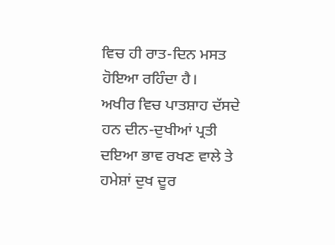ਵਿਚ ਹੀ ਰਾਤ-ਦਿਨ ਮਸਤ ਹੋਇਆ ਰਹਿੰਦਾ ਹੈ।
ਅਖੀਰ ਵਿਚ ਪਾਤਸ਼ਾਹ ਦੱਸਦੇ ਹਨ ਦੀਨ-ਦੁਖੀਆਂ ਪ੍ਰਤੀ ਦਇਆ ਭਾਵ ਰਖਣ ਵਾਲੇ ਤੇ ਹਮੇਸ਼ਾਂ ਦੁਖ ਦੂਰ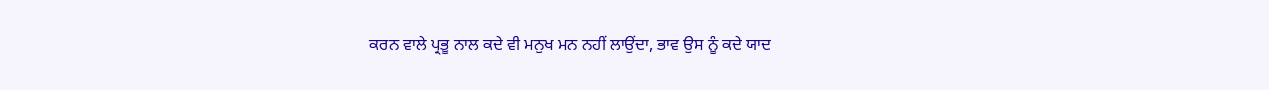ਕਰਨ ਵਾਲੇ ਪ੍ਰਭੂ ਨਾਲ ਕਦੇ ਵੀ ਮਨੁਖ ਮਨ ਨਹੀਂ ਲਾਉਂਦਾ, ਭਾਵ ਉਸ ਨੂੰ ਕਦੇ ਯਾਦ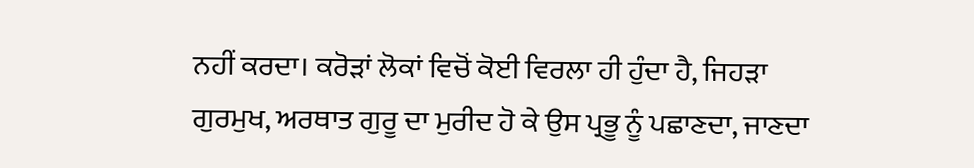ਨਹੀਂ ਕਰਦਾ। ਕਰੋੜਾਂ ਲੋਕਾਂ ਵਿਚੋਂ ਕੋਈ ਵਿਰਲਾ ਹੀ ਹੁੰਦਾ ਹੈ, ਜਿਹੜਾ ਗੁਰਮੁਖ, ਅਰਥਾਤ ਗੁਰੂ ਦਾ ਮੁਰੀਦ ਹੋ ਕੇ ਉਸ ਪ੍ਰਭੂ ਨੂੰ ਪਛਾਣਦਾ, ਜਾਣਦਾ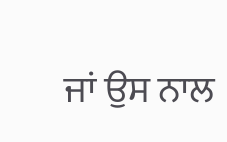ਜਾਂ ਉਸ ਨਾਲ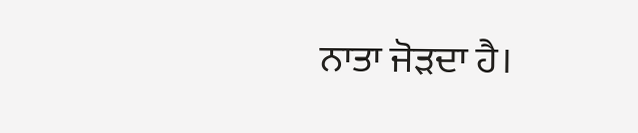ਨਾਤਾ ਜੋੜਦਾ ਹੈ।